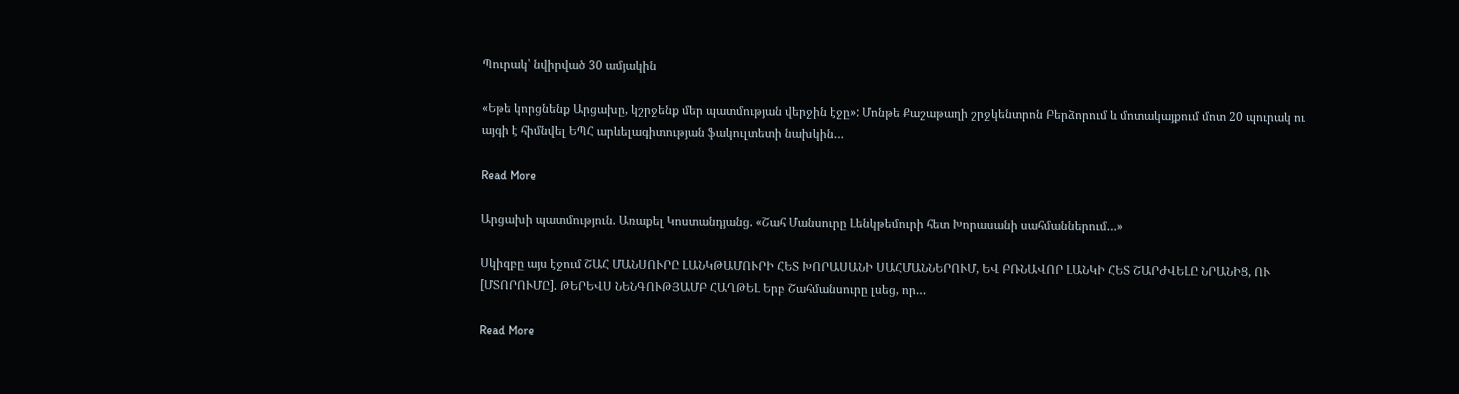Պուրակ՝ նվիրված 30 ամյակին

«Եթե կորցնենք Արցախը, կշրջենք մեր պատմության վերջին էջը»: Մոնթե Քաշաթաղի շրջկենտրոն Բերձորում և մոտակայքում մոտ 20 պուրակ ու այգի է հիմնվել ԵՊՀ արևելագիտության ֆակուլտետի նախկին…

Read More

Արցախի պատմություն. Առաքել Կոստանդյանց. «Շահ Մանսուրը Լենկթեմուրի հետ Խորասանի սահմաններում…»

Սկիզբը այս էջում ՇԱՀ ՄԱՆՍՈՒՐԸ ԼԱՆԿԹԱՄՈՒՐԻ ՀԵՏ ԽՈՐԱՍԱՆԻ ՍԱՀՄԱՆՆԵՐՈՒՄ, ԵՎ ԲՌՆԱՎՈՐ ԼԱՆԿԻ ՀԵՏ ՇԱՐԺՎԵԼԸ ՆՐԱՆԻՑ, ՈՒ [ՄՏՈՐՈՒՄԸ]. ԹԵՐԵՎՍ ՆԵՆԳՈՒԹՅԱՄԲ ՀԱՂԹԵԼ Երբ Շահմանսուրը լսեց, որ…

Read More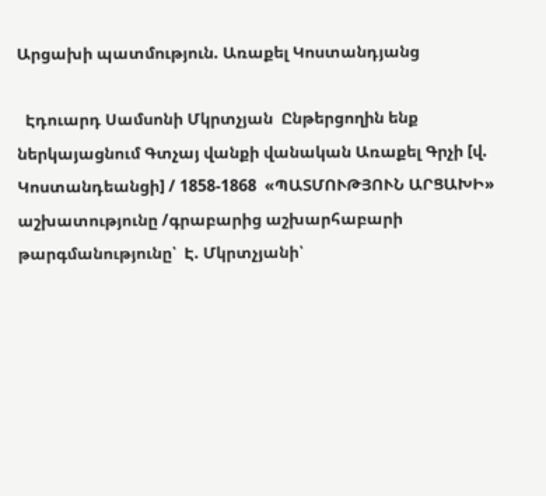Արցախի պատմություն. Առաքել Կոստանդյանց

  Էդուարդ Սամսոնի Մկրտչյան  Ընթերցողին ենք ներկայացնում Գտչայ վանքի վանական Առաքել Գրչի [վ. Կոստանդեանցի] / 1858-1868  «ՊԱՏՄՈՒԹՅՈՒՆ ԱՐՑԱԽԻ» աշխատությունը /գրաբարից աշխարհաբարի թարգմանությունը՝  Է. Մկրտչյանի՝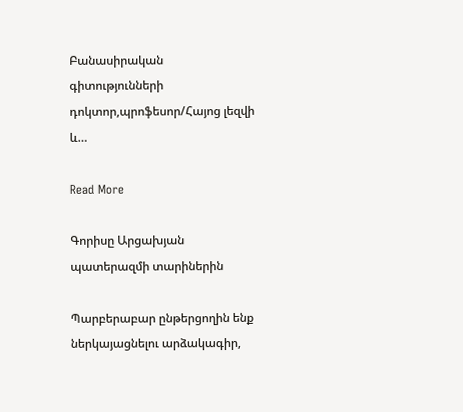Բանասիրական գիտությունների դոկտոր,պրոֆեսոր/Հայոց լեզվի և…

Read More

Գորիսը Արցախյան պատերազմի տարիներին

Պարբերաբար ընթերցողին ենք ներկայացնելու արձակագիր,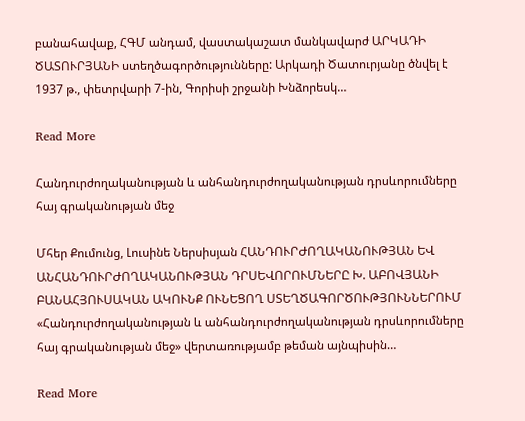բանահավաք, ՀԳՄ անդամ, վաստակաշատ մանկավարժ ԱՐԿԱԴԻ ԾԱՏՈՒՐՅԱՆԻ ստեղծագործությունները: Արկադի Ծատուրյանը ծնվել է 1937 թ., փետրվարի 7-ին, Գորիսի շրջանի Խնձորեսկ…

Read More

Հանդուրժողականության և անհանդուրժողականության դրսևորումները հայ գրականության մեջ

Մհեր Քումունց, Լուսինե Ներսիսյան ՀԱՆԴՈՒՐԺՈՂԱԿԱՆՈՒԹՅԱՆ ԵՎ ԱՆՀԱՆԴՈՒՐԺՈՂԱԿԱՆՈՒԹՅԱՆ ԴՐՍԵՎՈՐՈՒՄՆԵՐԸ Խ. ԱԲՈՎՅԱՆԻ ԲԱՆԱՀՅՈՒՍԱԿԱՆ ԱԿՈՒՆՔ ՈՒՆԵՑՈՂ ՍՏԵՂԾԱԳՈՐԾՈՒԹՅՈՒՆՆԵՐՈՒՄ «Հանդուրժողականության և անհանդուրժողականության դրսևորումները հայ գրականության մեջ» վերտառությամբ թեման այնպիսին…

Read More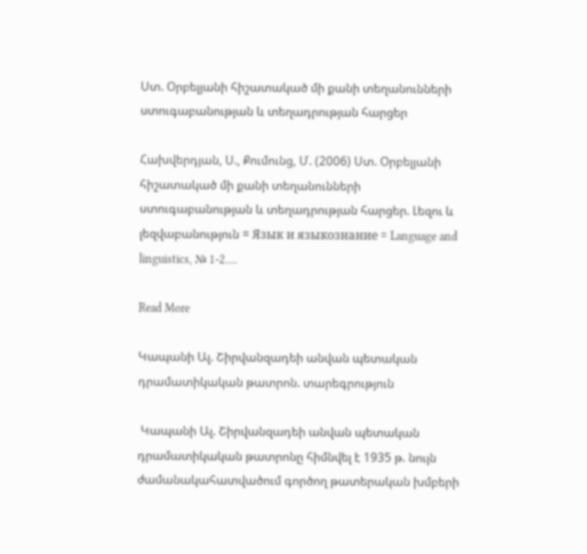Ստ. Օրբելյանի հիշատակած մի քանի տեղանունների ստուգաբանության և տեղադրության հարցեր

Հախվերդյան, Ս., Քումունց, Մ. (2006) Ստ. Օրբելյանի հիշատակած մի քանի տեղանունների ստուգաբանության և տեղադրության հարցեր. Լեզու և լեզվաբանություն = Язык и языкознание = Language and linguistics, № 1-2.…

Read More

Կապանի Ալ. Շիրվանզադեի անվան պետական դրամատիկական թատրոն. տարեգրություն

 Կապանի Ալ. Շիրվանզադեի անվան պետական դրամատիկական թատրոնը հիմնվել է 1935 թ. նույն ժամանակահատվածում գործող թատերական խմբերի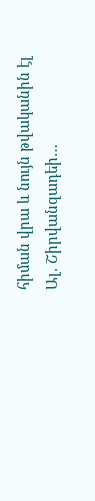հիման վրա և նույն թվականին էլ Ալ. Շիրվանզադեի…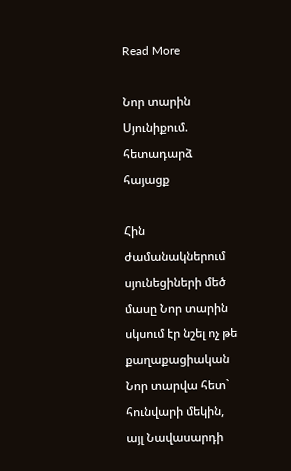Read More

Նոր տարին Սյունիքում. հետադարձ հայացք

Հին ժամանակներում սյունեցիների մեծ մասը Նոր տարին սկսում էր նշել ոչ թե քաղաքացիական Նոր տարվա հետ` հունվարի մեկին, այլ Նավասարդի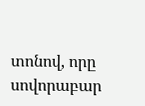տոնով, որը սովորաբար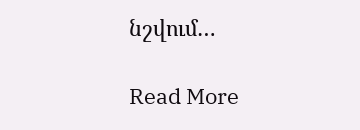նշվում…

Read More